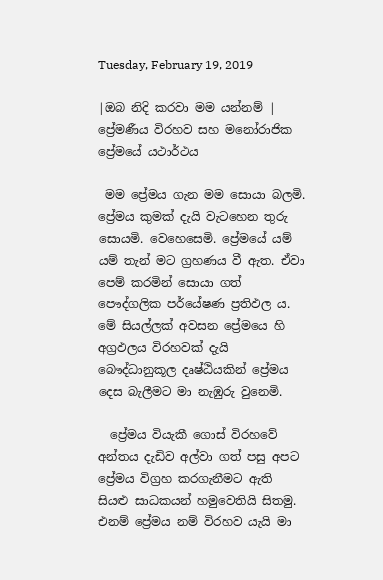Tuesday, February 19, 2019

|ඔබ නිදි කරවා මම යන්නම් | ප්‍රේමණීය විරහව සහ මනෝරාජික ප්‍රේමයේ යථාර්ථය

 මම ප්‍රේමය ගැන මම සොයා බලමි. ප්‍රේමය කුමක් දැයි වැටහෙන තුරු සොයමි. වෙහෙසෙමි. ප්‍රේමයේ යම් යම් තැන් මට ග්‍රහණය වී ඇත. ඒවා පෙම් කරමින් සොයා ගත් පෞද්ගලික පර්යේෂණ ප්‍රතිඵල ය. මේ සියල්ලක් අවසන ප්‍රේමයෙ හි අග්‍රඵලය විරහවක් දැයි බෞද්ධානුකූල දෘෂ්ඨියකින් ප්‍රේමය දෙස බැලීමට මා නැඹුරු වුනෙමි.

  ප්‍රේමය වියැකී ගොස් විරහවේ අන්තය දැඩිව අල්වා ගත් පසු අපට ප්‍රේමය විග්‍රහ කරගැනීමට ඇති සියළු සාධකයන් හමුවෙතියි සිතමු. එනම් ප්‍රේමය නම් විරහව යැයි මා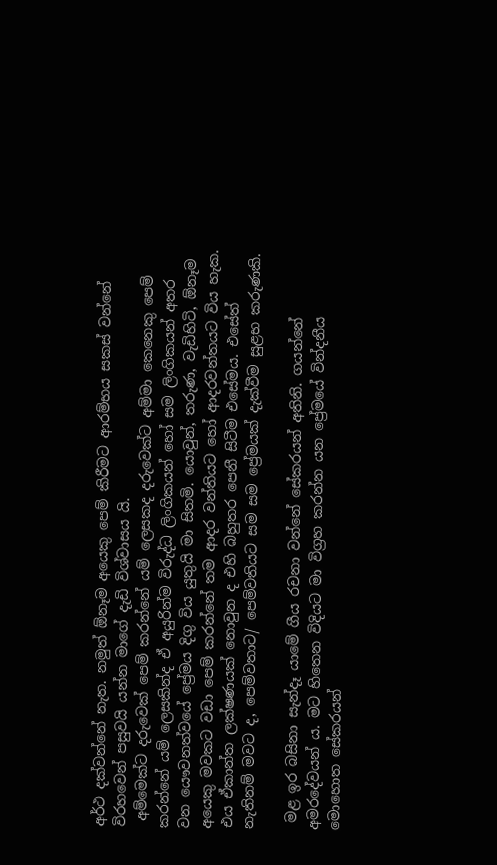අර්ථ දක්වන්නේ නැත. නමුත් ඕනෑම අයෙකු පෙම් කිරීමට ආරම්භය සකස් වන්නේ විරහවෙන් පසුවයි යන්න මාගේ දැඩි විශ්වාසය යි.
 අම්මෙක්ට දරුවෙක් පෙම් කරන්නේ යම් ලෙසකද දරුවෙක්ට අම්මා කෙනෙකු පෙම් කරන්නේ යම් ලෙසකින්ද ඒ අයුරින්ම විරුද්ධ ලිංගිකයන් හෝ සම ලිංගිකයන් අතර වන යෞවනත්වයේ ප්‍රේමය දිගු විය යුතුයි මා සිතමි. යොවුන්, තරුණ, වැඩිහිටි, ඕනෑම අයෙකු මවකට වඩා පෙම් කරන්නේ තම ආදර වන්තියට හෝ ආදරවන්තයට විය හැක. එය ඒකාන්ත ලක්ෂණයක් නොවුන ද එහි බහුතර පෙනී සිටීම එසේමය. එසේත් නැතිනම් මවට ද, පෙම්වතාට/ පෙම්වතියට සම සම ප්‍රේමයක් දැක්වීම සුළභ කරුණකි.

 මළ ඉර බසිනා සැන්දෑ යාමේ ගීය රචනා වන්නේ සේකරයන් අතිනි. ගයන්නේ අමරදේවයන් ය. මට හිතෙන විදියට මා විග්‍රහ කරන්න යන ප්‍රේමයේ වින්දනීය මොහොත සේකරයන්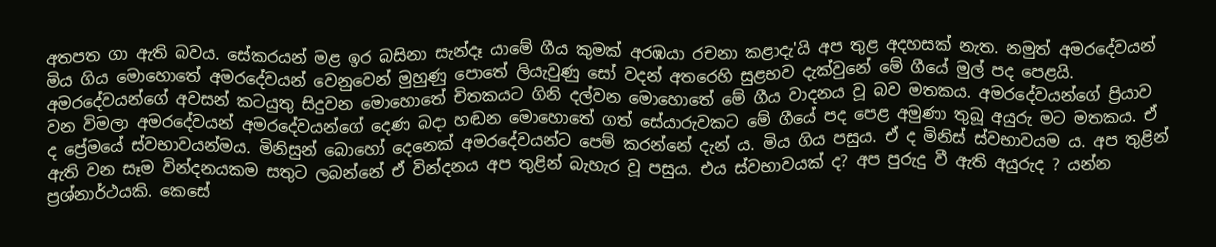අතපත ගා ඇති බවය. සේකරයන් මළ ඉර බසිනා සැන්දෑ යාමේ ගීය කුමක් අරඹයා රචනා කළාදැ'යි අප තුළ අදහසක් නැත. නමුත් අමරදේවයන් මිය ගිය මොහොතේ අමරදේවයන් වෙනුවෙන් මුහුණු පොතේ ලියැවුණු සෝ වදන් අතරෙහි සුළභව දැක්වුනේ මේ ගීයේ මුල් පද පෙළයි. අමරදේවයන්ගේ අවසන් කටයුතු සිදුවන මොහොතේ චිතකයට ගිනි දල්වන මොහොතේ මේ ගීය වාදනය වූ බව මතකය. අමරදේවයන්ගේ ප්‍රියාව වන විමලා අමරදේවයන් අමරදේවයන්ගේ දෙණ බදා හඬන මොහොතේ ගත් සේයාරුවකට මේ ගීයේ පද පෙළ අමුණා තුබූ අයුරු මට මතකය. ඒ ද ප්‍රේමයේ ස්වභාවයන්මය. මිනිසුන් බොහෝ දෙනෙක් අමරදේවයන්ට පෙම් කරන්නේ දැන් ය. මිය ගිය පසුය. ඒ ද මිනිස් ස්වභාවයම ය. අප තුළින් ඇති වන සෑම වින්දනයකම සතුට ලබන්නේ ඒ වින්දනය අප තුළින් බැහැර වූ පසුය. එය ස්වභාවයක් ද? අප පුරුදු වී ඇති අයුරුද ? යන්න ප්‍රශ්නාර්ථයකි. කෙසේ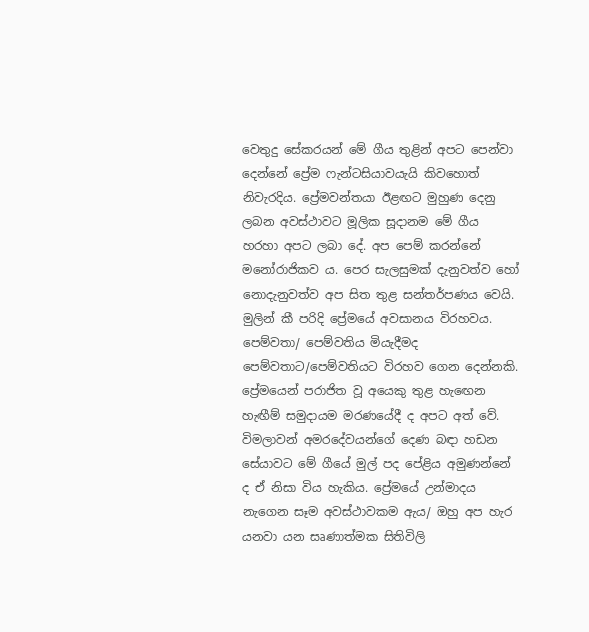වෙතුදු සේකරයන් මේ ගීය තුළින් අපට පෙන්වා දෙන්නේ ප්‍රේම ෆැන්ටසියාවයැයි කිවහොත් නිවැරදිය. ප්‍රේමවන්තයා ඊළඟට මුහුණ දෙනු ලබන අවස්ථාවට මූලික සූදානම මේ ගීය හරහා අපට ලබා දේ. අප පෙම් කරන්නේ මනෝරාජිකව ය. පෙර සැලසුමක් දැනුවත්ව හෝ නොදැනුවත්ව අප සිත තුළ සන්තර්පණය වෙයි. මුලින් කී පරිදි ප්‍රේමයේ අවසානය විරහවය. පෙම්වතා/ පෙම්වතිය මියැදීමද පෙම්වතාට/පෙම්වතියට විරහව ගෙන දෙන්නකි. ප්‍රේමයෙන් පරාජිත වූ අයෙකු තුළ හැඟෙන හැඟීම් සමුදායම මරණයේදී ද අපට අත් වේ. විමලාවන් අමරදේවයන්ගේ දෙණ බඳා හඩන සේයාවට මේ ගීයේ මුල් පද පේළිය අමුණන්නේ ද ඒ නිසා විය හැකිය. ප්‍රේමයේ උන්මාදය නැගෙන සෑම අවස්ථාවකම ඇය/ ඔහු අප හැර යනවා යන සෘණාත්මක සිතිවිලි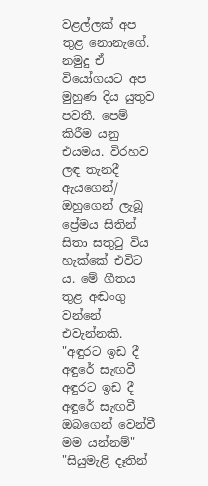වළල්ලක් අප තුළ නොනැගේ. නමුදු ඒ වියෝගයට අප මුහුණ දිය යුතුව පවතී. පෙම් කිරීම යනු එයමය. විරහව ලඳ තැනදී ඇයගෙන්/ ඔහුගෙන් ලැබූ ප්‍රේමය සිතින් සිතා සතුටු විය හැක්කේ එවිට ය. මේ ගීතය තුළ අඬංගු වන්නේ එවැන්නකි. "අඳුරට ඉඩ දී අඳුරේ සැඟවී අඳුරට ඉඩ දී අඳුරේ සැඟවී ඔබගෙන් වෙන්වී මම යන්නම්" "සියුමැළි දෑතින්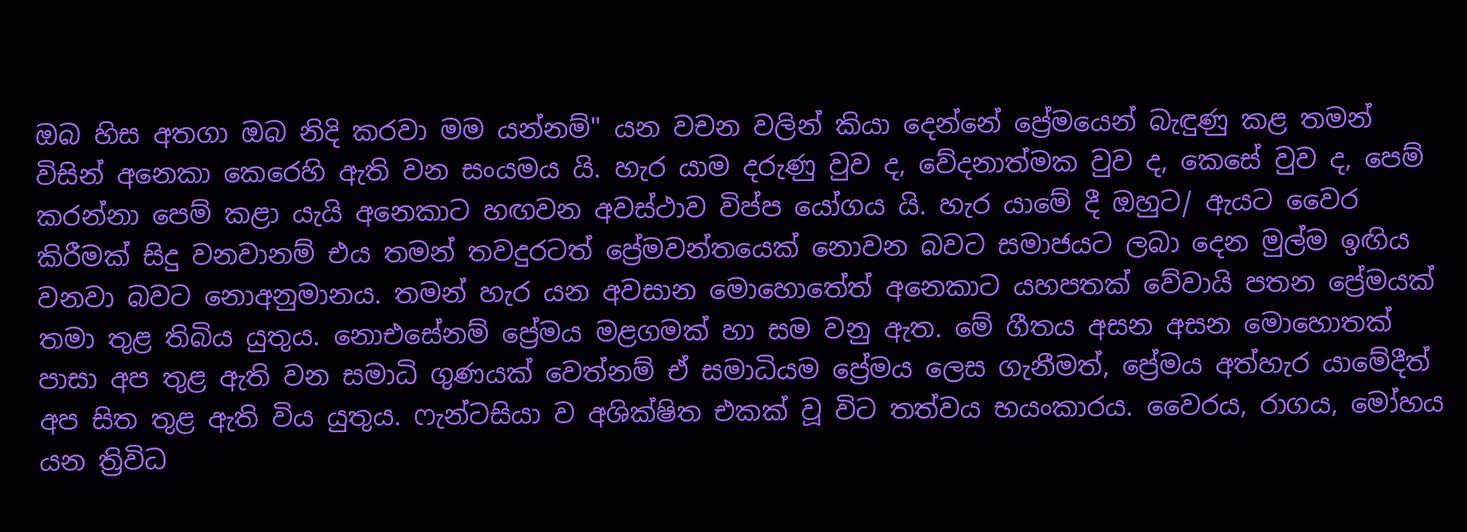ඔබ හිස අතගා ඔබ නිදි කරවා මම යන්නම්" යන වචන වලින් කියා දෙන්නේ ප්‍රේමයෙන් බැඳුණු කළ තමන් විසින් අනෙකා කෙරෙහි ඇති වන සංයමය යි. හැර යාම දරුණු වුව ද, වේදනාත්මක වුව ද, කෙසේ වුව ද, පෙම් කරන්නා පෙම් කළා යැයි අනෙකාට හඟවන අවස්ථාව විප්‍ප යෝගය යි. හැර යාමේ දී ඔහුට/ ඇයට වෛර කිරීමක් සිදු වනවානම් එය තමන් තවදුරටත් ප්‍රේමවන්තයෙක් නොවන බවට සමාජයට ලබා දෙන මුල්ම ඉඟිය වනවා බවට නොඅනුමානය. තමන් හැර යන අවසාන මොහොතේත් අනෙකාට යහපතක් වේවායි පතන ප්‍රේමයක් තමා තුළ තිබිය යුතුය. නොඑසේනම් ප්‍රේමය මළගමක් හා සම වනු ඇත. මේ ගීතය අසන අසන මොහොතක් පාසා අප තුළ ඇති වන සමාධි ගුණයක් වෙත්නම් ඒ සමාධියම ප්‍රේමය ලෙස ගැනීමත්, ප්‍රේමය අත්හැර යාමේදීත් අප සිත තුළ ඇති විය යුතුය. ෆැන්ටසියා ව අශික්ෂිත එකක් වූ විට තත්වය භයංකාරය. වෛරය, රාගය, මෝහය යන ත්‍රිවිධ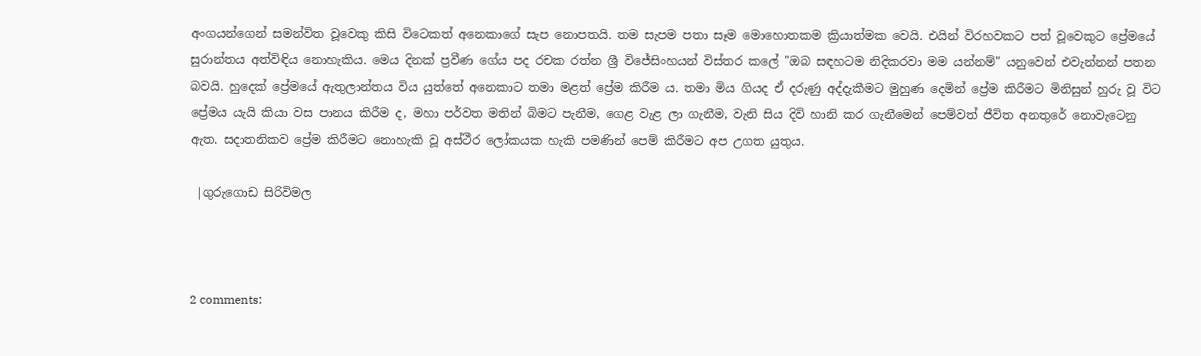අංගයන්ගෙන් සමන්විත වූවෙකු කිසි විටෙකත් අනෙකාගේ සැප නොපතයි. තම සැපම පතා සෑම මොහොතකම ක්‍රියාත්මක වෙයි. එයින් විරහවකට පත් වූවෙකුට ප්‍රේමයේ සුරාන්තය අත්විඳිය නොහැකිය. මෙය දිනක් ප්‍රවීණ ගේය පද රචක රත්න ශ්‍රී විජේසිංහයන් විස්තර කලේ "ඔබ සඳහටම නිදිකරවා මම යන්නම්" යනුවෙන් එවැන්නන් පතන බවයි. හුදෙක් ප්‍රේමයේ ඇතුලාන්තය විය යුත්තේ අනෙකාට තමා මළත් ප්‍රේම කිරීම ය. තමා මිය ගියද ඒ දරුණු අද්දැකීමට මුහුණ දෙමින් ප්‍රේම කිරීමට මිනිසුන් හුරු වූ විට ප්‍රේමය යැයි කියා වස පානය කිරීම ද, මහා පර්වත මතින් බිමට පැනීම, ගෙළ වැළ ලා ගැනීම, වැනි සිය දිවි හානි කර ගැනීමෙන් පෙම්වත් ජීවිත අනතුරේ නොවැටෙනු ඇත. සදාතනිකව ප්‍රේම කිරීමට නොහැකි වූ අස්ථීර ලෝකයක හැකි පමණින් පෙම් කිරීමට අප උගත යුතුය.

 |ගුරුගොඩ සිරිවිමල



2 comments: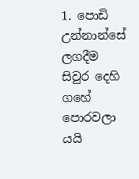1. පොඩි උන්නාන්සේ ලගදීම සිවුර දෙහි ගහේ පොරවලා යයි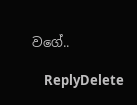වගේ..

    ReplyDelete